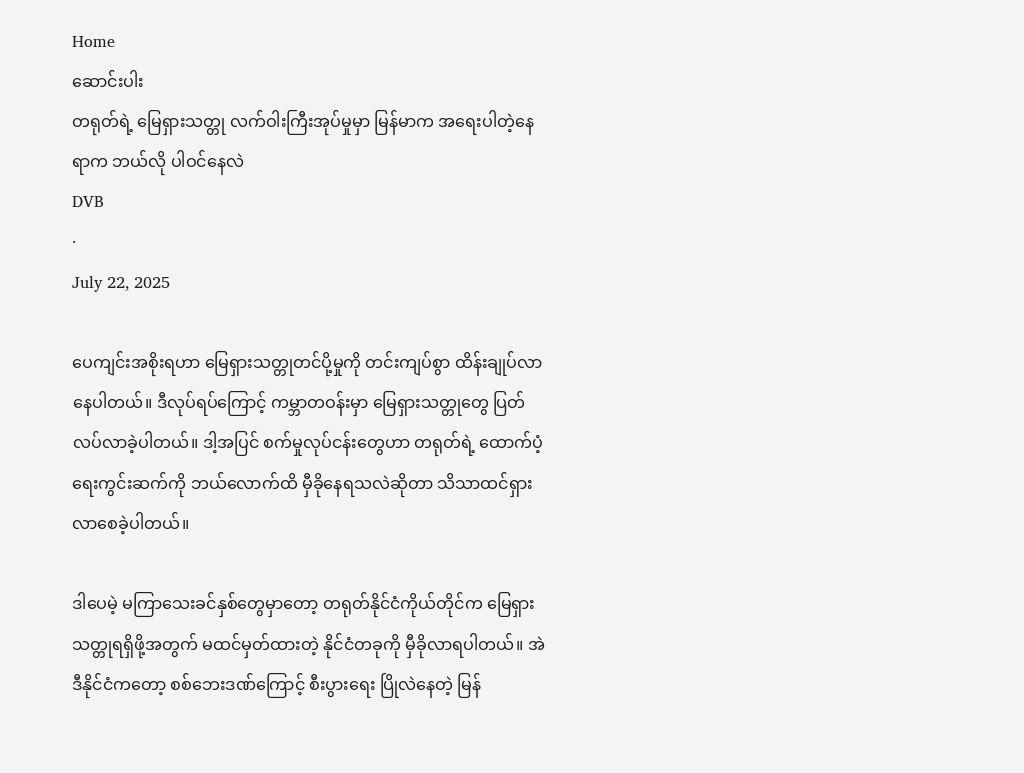Home
ဆောင်းပါး
တရုတ်ရဲ့ မြေရှားသတ္တု လက်ဝါးကြီးအုပ်မှုမှာ မြန်မာက အရေးပါတဲ့နေရာက ဘယ်လို ပါဝင်နေလဲ
DVB
·
July 22, 2025

ပေကျင်းအစိုးရဟာ မြေရှားသတ္တုတင်ပို့မှုကို တင်းကျပ်စွာ ထိန်းချုပ်လာနေပါတယ်။ ဒီလုပ်ရပ်ကြောင့် ကမ္ဘာတဝန်းမှာ မြေရှားသတ္တုတွေ ပြတ်လပ်လာခဲ့ပါတယ်။ ဒါ့အပြင် စက်မှုလုပ်ငန်းတွေဟာ တရုတ်ရဲ့ ထောက်ပံ့ရေးကွင်းဆက်ကို ဘယ်လောက်ထိ မှီခိုနေရသလဲဆိုတာ သိသာထင်ရှားလာစေခဲ့ပါတယ်။

ဒါပေမဲ့ မကြာသေးခင်နှစ်တွေမှာတော့ တရုတ်နိုင်ငံကိုယ်တိုင်က မြေရှားသတ္တုရရှိဖို့အတွက် မထင်မှတ်ထားတဲ့ နိုင်ငံတခုကို မှီခိုလာရပါတယ်။ အဲဒီနိုင်ငံကတော့ စစ်ဘေးဒဏ်ကြောင့် စီးပွားရေး ပြိုလဲနေတဲ့ မြန်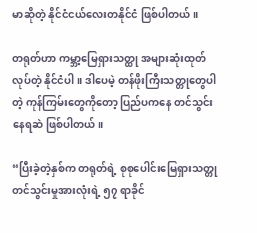မာဆိုတဲ့ နိုင်ငံငယ်လေးတနိုင်ငံ ဖြစ်ပါတယ်။

တရုတ်ဟာ ကမ္ဘာ့‌မြေရှားသတ္ထု အများဆုံးထုတ်လုပ်တဲ့ နိုင်ငံပါ။ ဒါပေမဲ့ တန်ဖိုးကြီးသတ္တုတွေပါတဲ့ ကုန်ကြမ်းတွေကိုတော့ ပြည်ပကနေ တင်သွင်းနေရဆဲ ဖြစ်ပါတယ်။

“ပြီးခဲ့တဲ့နှစ်က တရုတ်ရဲ့ စုစုပေါင်းမြေရှားသတ္တုတင်သွင်းမှုအားလုံးရဲ့ ၅၇ ရာခိုင်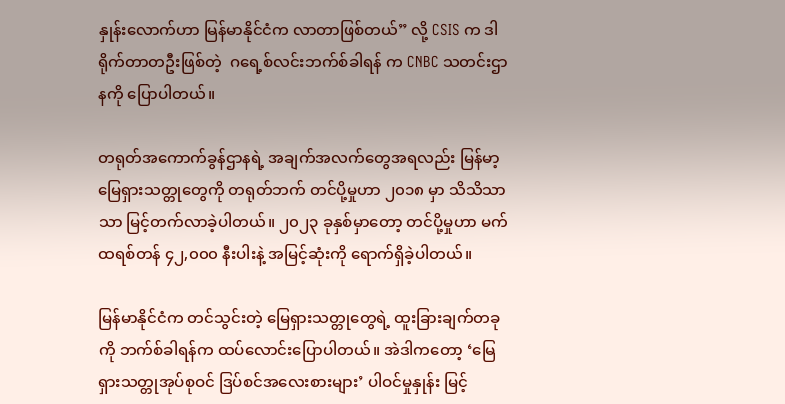နှုန်းလောက်ဟာ မြန်မာနိုင်ငံက လာတာဖြစ်တယ်” လို့ CSIS က ဒါရိုက်တာတဦးဖြစ်တဲ့  ဂရေ့စ်လင်းဘက်စ်ခါရန် က CNBC သတင်းဌာနကို ပြောပါတယ်။

တရုတ်အကောက်ခွန်ဌာနရဲ့ အချက်အလက်တွေအရလည်း မြန်မာ့မြေရှားသတ္တုတွေကို တရုတ်ဘက် တင်ပို့မှုဟာ ၂၀၁၈ မှာ သိသိသာသာ မြင့်တက်လာခဲ့ပါတယ်။ ၂၀၂၃ ခုနှစ်မှာတော့ တင်ပို့မှုဟာ မက်ထရစ်တန် ၄၂,၀၀၀ နီးပါးနဲ့ အမြင့်ဆုံးကို ရောက်ရှိခဲ့ပါတယ်။

မြန်မာနိုင်ငံက တင်သွင်းတဲ့ မြေရှားသတ္တုတွေရဲ့ ထူးခြားချက်တခုကို ဘက်စ်ခါရန်က ထပ်လောင်းပြောပါတယ်။ အဲဒါကတော့ ‘မြေရှားသတ္တုအုပ်စုဝင် ဒြပ်စင်အလေးစားများ’ ပါဝင်မှုနှုန်း မြင့်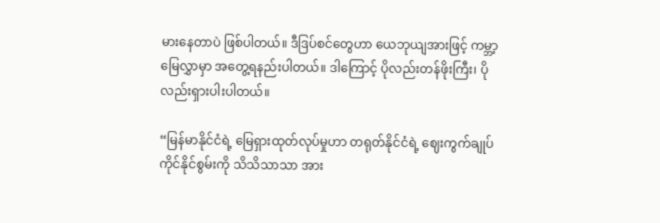မားနေတာပဲ ဖြစ်ပါတယ်။ ဒီဒြပ်စင်တွေဟာ ယေဘုယျအားဖြင့် ကမ္ဘာ့မြေလွှာမှာ အတွေ့ရနည်းပါတယ်။ ဒါကြောင့် ပိုလည်းတန်ဖိုးကြီး၊ ပိုလည်းရှားပါးပါတယ်။

“မြန်မာနိုင်ငံရဲ့ မြေရှားထုတ်လုပ်မှုဟာ တရုတ်နိုင်ငံရဲ့ ဈေးကွက်ချုပ်ကိုင်နိုင်စွမ်းကို သိသိသာသာ အား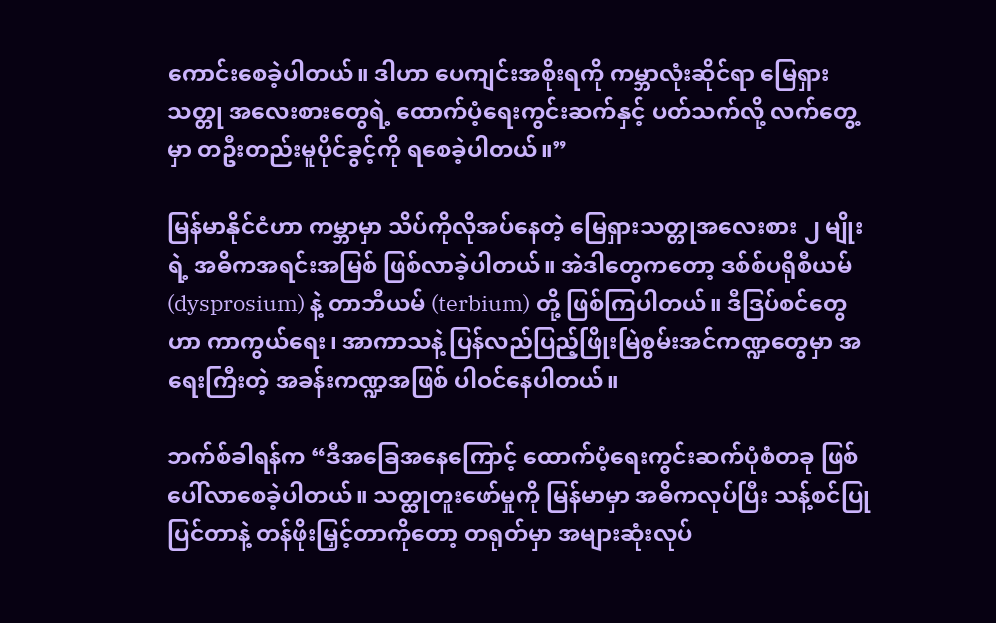ကောင်းစေခဲ့ပါတယ်။ ဒါဟာ ပေကျင်းအစိုးရကို ကမ္ဘာလုံးဆိုင်ရာ မြေရှားသတ္တု အလေးစားတွေရဲ့ ထောက်ပံ့ရေးကွင်းဆက်နှင့် ပတ်သက်လို့ လက်တွေ့မှာ တဦးတည်းမူပိုင်ခွင့်ကို ရစေခဲ့ပါတယ်။”

မြန်မာနိုင်ငံဟာ ကမ္ဘာမှာ သိပ်ကိုလိုအပ်နေတဲ့ မြေရှားသတ္တုအလေးစား ၂ မျိုးရဲ့ အဓိကအရင်းအမြစ် ဖြစ်လာခဲ့ပါတယ်။ အဲဒါတွေကတော့ ဒစ်စ်ပရိုစီယမ် (dysprosium) နဲ့ တာဘီယမ် (terbium) တို့ ဖြစ်ကြပါတယ်။ ဒီဒြပ်စင်တွေဟာ ကာကွယ်ရေး၊ အာကာသနဲ့ ပြန်လည်ပြည့်ဖြိုးမြဲစွမ်းအင်ကဏ္ဍတွေမှာ အရေးကြီးတဲ့ အခန်းကဏ္ဍအဖြစ် ပါဝင်နေပါတယ်။

ဘက်စ်ခါရန်က “ဒီအခြေအနေကြောင့် ထောက်ပံ့ရေးကွင်းဆက်ပုံစံတခု ဖြစ်ပေါ်လာစေခဲ့ပါတယ်။ သတ္ထုတူးဖော်မှုကို မြန်မာမှာ အဓိကလုပ်ပြီး သန့်စင်ပြုပြင်တာနဲ့ တန်ဖိုးမြှင့်တာကိုတော့ တရုတ်မှာ အများဆုံးလုပ်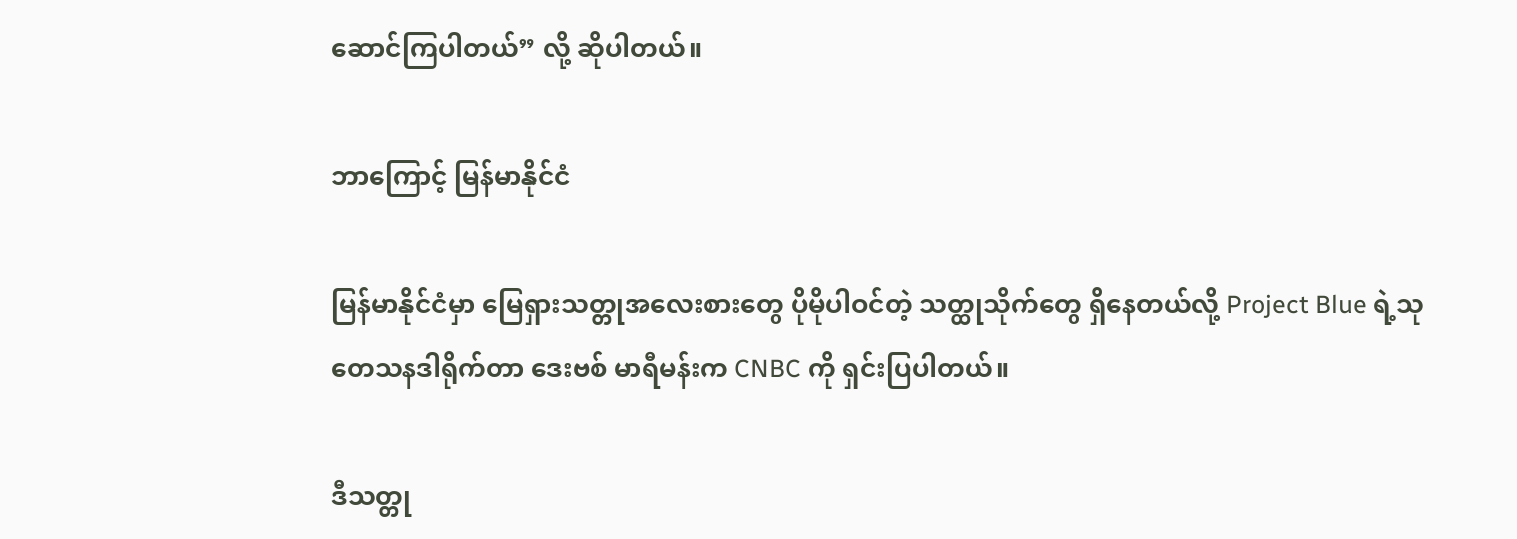ဆောင်ကြပါတယ်” လို့ ဆိုပါတယ်။

ဘာကြောင့် မြန်မာနိုင်ငံ

မြန်မာနိုင်ငံမှာ မြေရှားသတ္တုအလေးစားတွေ ပိုမိုပါဝင်တဲ့ သတ္ထုသိုက်တွေ ရှိနေတယ်လို့ Project Blue ရဲ့သုတေသနဒါရိုက်တာ ဒေးဗစ် မာရီမန်းက CNBC ကို ရှင်းပြပါတယ်။

ဒီသတ္တု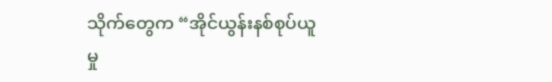သိုက်တွေက “အိုင်ယွန်းနစ်စုပ်ယူမှု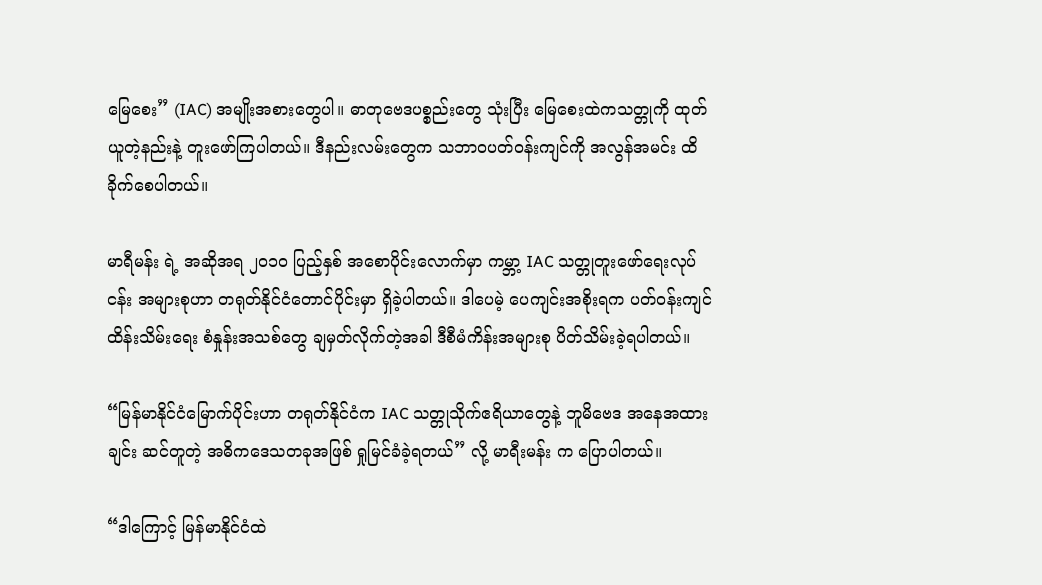မြေစေး” (IAC) အမျိုးအစားတွေပါ။ ဓာတုဗေဒပစ္စည်းတွေ သုံးပြီး မြေစေးထဲကသတ္တုကို ထုတ်ယူတဲ့နည်းနဲ့ တူးဖော်ကြပါတယ်။ ဒီနည်းလမ်းတွေက သဘာဝပတ်ဝန်းကျင်ကို အလွန်အမင်း ထိခိုက်စေပါတယ်။

မာရီမန်း ရဲ့ အဆိုအရ ၂၀၁၀ ပြည့်နှစ် အစောပိုင်းလောက်မှာ ကမ္ဘာ့ IAC သတ္တုတူးဖော်ရေးလုပ်ငန်း အများစုဟာ တရုတ်နိုင်ငံတောင်ပိုင်းမှာ ရှိခဲ့ပါတယ်။ ဒါပေမဲ့ ပေကျင်းအစိုးရက ပတ်ဝန်းကျင်ထိန်းသိမ်းရေး စံနှုန်းအသစ်တွေ ချမှတ်လိုက်တဲ့အခါ ဒီစီမံကိန်းအများစု ပိတ်သိမ်းခဲ့ရပါတယ်။

“မြန်မာနိုင်ငံမြောက်ပိုင်းဟာ တရုတ်နိုင်ငံက IAC သတ္တုသိုက်ဧရိယာတွေနဲ့ ဘူမိဗေဒ အနေအထားချင်း ဆင်တူတဲ့ အဓိကဒေသတခုအဖြစ် ရှုမြင်ခံခဲ့ရတယ်” လို့ မာရီးမန်း က ပြောပါတယ်။

“ဒါကြောင့် မြန်မာနိုင်ငံထဲ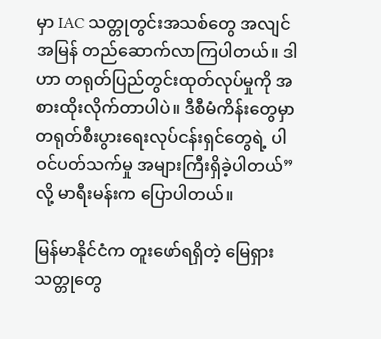မှာ IAC သတ္တုတွင်းအသစ်တွေ အလျင်အမြန် တည်ဆောက်လာကြပါတယ်။ ဒါဟာ တရုတ်ပြည်တွင်းထုတ်လုပ်မှုကို အစားထိုးလိုက်တာပါပဲ။ ဒီစီမံကိန်းတွေမှာ တရုတ်စီးပွားရေးလုပ်ငန်းရှင်တွေရဲ့ ပါဝင်ပတ်သက်မှု အများကြီးရှိခဲ့ပါတယ်” လို့ မာရီးမန်းက ပြောပါတယ်။

မြန်မာနိုင်ငံက တူးဖော်ရရှိတဲ့ မြေရှားသတ္တုတွေ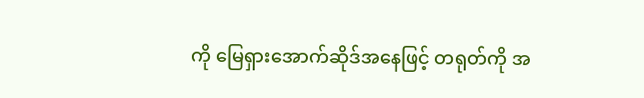ကို မြေရှားအောက်ဆိုဒ်အနေဖြင့် တရုတ်ကို အ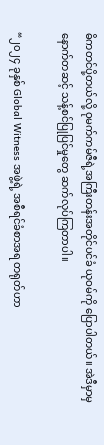ဓိကတင်ပို့တယ်လို့ ဝုမက်ကမ်ဇီရဲ့အကြီးတန်းအတိုင်ပင်ခံ ယုဝမ်ကို ပြောပါတယ်။ အဲဒီမှာမှ နောက်တဆင့် သန့်စင်ပြုပြင်မှုတွေ ဆက်လုပ်ကြတာပါ။

“၂၀၂၄ ခုနှစ် Global Witness အဖွဲ့ရဲ့ အစီရင်ခံစာအရ တရုတ်ဟာ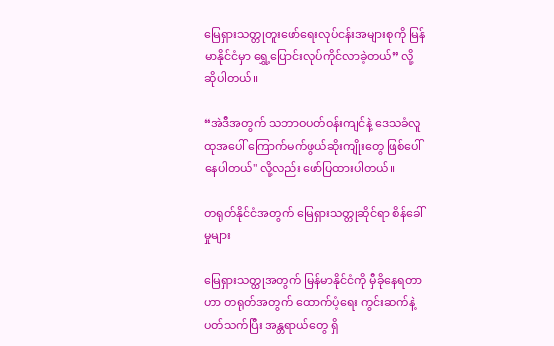မြေရှားသတ္တုတူးဖော်ရေးလုပ်ငန်းအများစုကို မြန်မာနိုင်ငံမှာ ရွှေ့ပြောင်းလုပ်ကိုင်လာခဲ့တယ်” လို့ ဆိုပါတယ်။

“အဲဒီအတွက် သဘာဝပတ်ဝန်းကျင်နဲ့ ဒေသခံလူထုအ‌ပေါ် ကြောက်မက်ဖွယ်ဆိုးကျိုးတွေ ဖြစ်ပေါ်နေပါတယ်" လို့လည်း ဖော်ပြထားပါတယ်။

တရုတ်နိုင်ငံအတွက် မြေရှားသတ္တုဆိုင်ရာ စိန်ခေါ်မှုများ

မြေရှားသတ္ထုအတွက် မြန်မာနိုင်ငံကို မှီခိုနေရတာဟာ တရုတ်အတွက် ထောက်ပံ့ရေး ကွင်းဆက်နဲ့ပတ်သက်ပြီး အန္တရာယ်တွေ ရှိ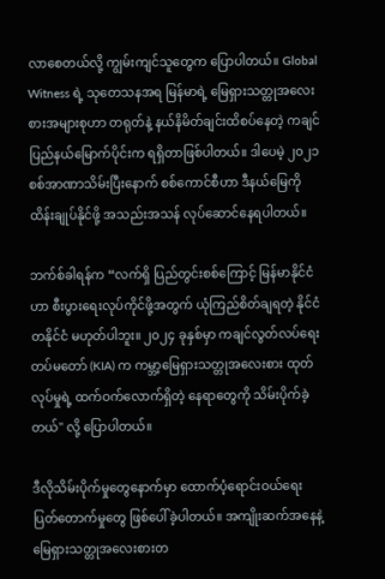လာစေတယ်လို့ ကျွမ်းကျင်သူတွေက ပြောပါတယ်။ Global Witness ရဲ့ သုတေသနအရ မြန်မာရဲ့ မြေရှားသတ္တုအလေးစားအများစုဟာ တရုတ်နဲ့ နယ်နိမိတ်ချင်းထိစပ်နေတဲ့ ကချင်ပြည်နယ်မြောက်ပိုင်းက ရရှိတာဖြစ်ပါတယ်။ ဒါပေမဲ့ ၂၀၂၁ စစ်အာဏာသိမ်းပြီးနောက် စစ်ကောင်စီဟာ ဒီနယ်မြေကို ထိန်းချုပ်နိုင်ဖို့ အသည်းအသန် လုပ်ဆောင်နေရပါတယ်။

ဘက်စ်ခါရန်က “လက်ရှိ ပြည်တွင်းစစ်ကြောင့် မြန်မာနိုင်ငံဟာ စီးပွားရေးလုပ်ကိုင်ဖို့အတွက် ယုံကြည်စိတ်ချရတဲ့ နိုင်ငံတနိုင်ငံ မဟုတ်ပါဘူး။ ၂၀၂၄ ခုနှစ်မှာ ကချင်လွတ်လပ်ရေးတပ်မတော် (KIA) က ကမ္ဘာ့‌မြေရှားသတ္တုအလေးစား ထုတ်လုပ်မှုရဲ့ ထက်ဝက်လောက်ရှိတဲ့ နေရာတွေကို သိမ်းပိုက်ခဲ့တယ်" လို့ ပြောပါတယ်။

ဒီလိုသိမ်းပိုက်မှုတွေနောက်မှာ ထောက်ပံ့ရောင်းဝယ်ရေး ပြတ်တောက်မှုတွေ ဖြစ်ပေါ်ခဲ့ပါတယ်။ အကျိုးဆက်အနေနဲ့ မြေရှားသတ္တုအလေးစားတ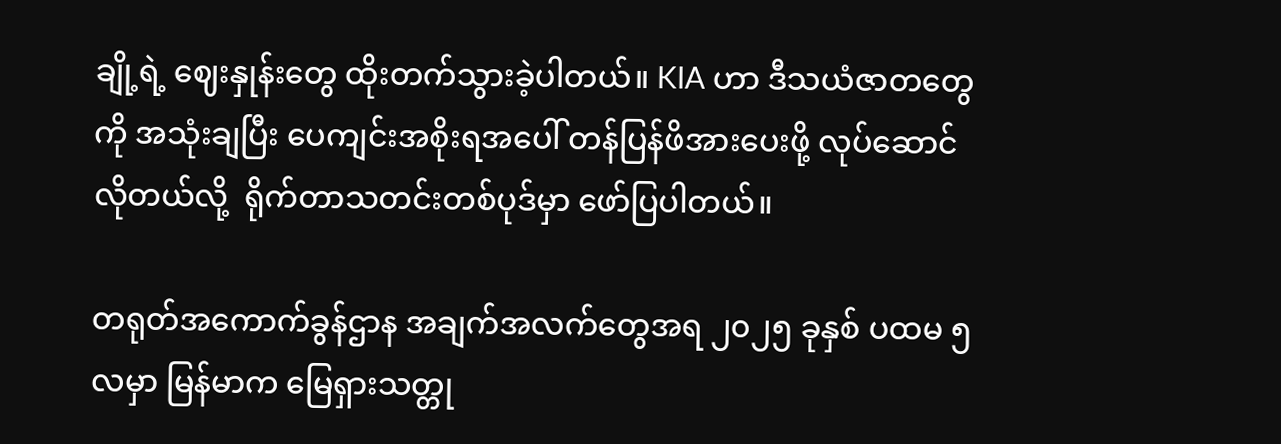ချို့ရဲ့ ဈေးနှုန်းတွေ ထိုးတက်သွားခဲ့ပါတယ်။ KIA ဟာ ဒီသယံဇာတတွေကို အသုံးချပြီး ပေကျင်းအစိုးရအပေါ် တန်ပြန်ဖိအားပေးဖို့ လုပ်ဆောင်လိုတယ်လို့  ရိုက်တာသတင်းတစ်ပုဒ်မှာ ဖော်ပြပါတယ်။

တရုတ်အကောက်ခွန်ဌာန အချက်အလက်တွေအရ ၂၀၂၅ ခုနှစ် ပထမ ၅ လမှာ မြန်မာက မြေရှားသတ္တု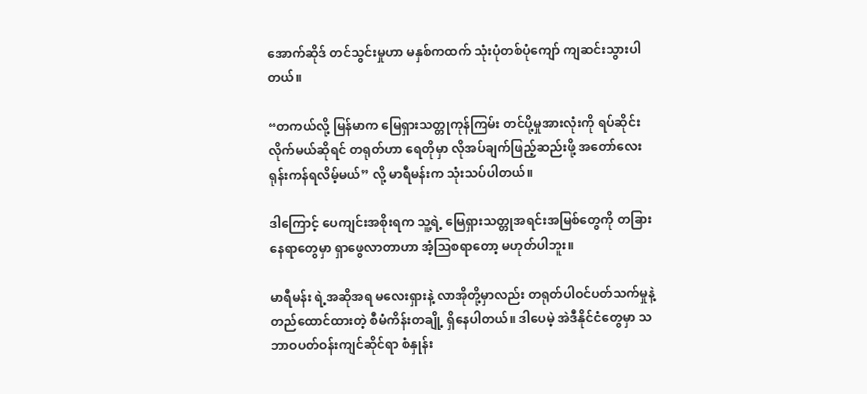အောက်ဆိုဒ် တင်သွင်းမှုဟာ မနှစ်ကထက် သုံးပုံတစ်ပုံကျော် ကျဆင်းသွားပါတယ်။

“တကယ်လို့ မြန်မာက မြေရှားသတ္တုကုန်ကြမ်း တင်ပို့မှုအားလုံးကို ရပ်ဆိုင်းလိုက်မယ်ဆိုရင် တရုတ်ဟာ ရေတိုမှာ လိုအပ်ချက်ဖြည့်ဆည်းဖို့ အတော်လေး ရုန်းကန်ရလိမ့်မယ်” လို့ မာရီမန်းက သုံးသပ်ပါတယ်။

ဒါကြောင့် ပေကျင်းအစိုးရက သူ့ရဲ့ မြေရှားသတ္တုအရင်းအမြစ်တွေကို တခြားနေရာတွေမှာ ရှာဖွေလာတာဟာ အံ့ဩစရာတော့ မဟုတ်ပါဘူး။

မာရီမန်း ရဲ့အဆိုအရ မလေးရှားနဲ့ လာအိုတို့မှာလည်း တရုတ်ပါဝင်ပတ်သက်မှုနဲ့ တည်ထောင်ထားတဲ့ စီမံကိန်းတချို့ ရှိနေပါတယ်။ ဒါပေမဲ့ အဲဒီနိုင်ငံတွေမှာ သဘာဝပတ်ဝန်းကျင်ဆိုင်ရာ စံနှုန်း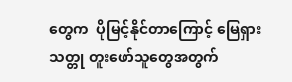တွေက  ပိုမြင့်နိုင်တာကြောင့် မြေရှားသတ္တု တူးဖော်သူတွေအတွက်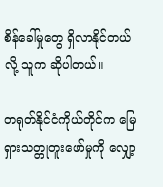စိန်ခေါ်မှုတွေ ရှိလာနိုင်တယ်လို့ သူက ဆိုပါတယ်။

တရုတ်နိုင်ငံကိုယ်တိုင်က မြေရှားသတ္တုတူးဖော်မှုကို လျှော့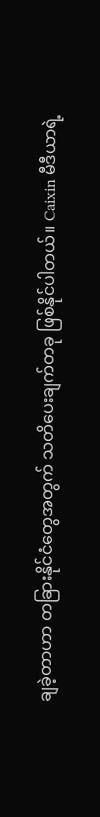ချခဲ့တာဟာ တခြားနိုင်ငံတွေအတွက် သတိပေးချက်တခု ဖြစ်နိုင်ပါတယ်။ Caixin မီဒီယာရဲ့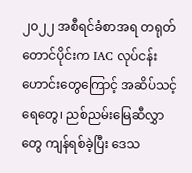၂၀၂၂ အစီရင်ခံစာအရ တရုတ်တောင်ပိုင်းက IAC လုပ်ငန်းဟောင်းတွေကြောင့် အဆိပ်သင့်ရေတွေ၊ ညစ်ညမ်းမြေဆီလွှာတွေ ကျန်ရစ်ခဲ့ပြီး ဒေသ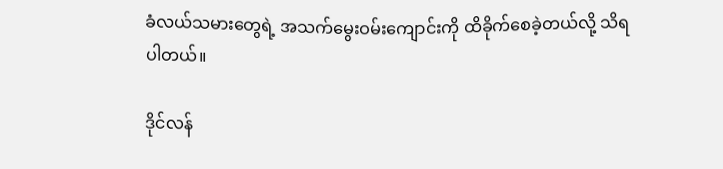ခံလယ်သမားတွေရဲ့ အသက်မွေးဝမ်းကျောင်းကို ထိခိုက်စေခဲ့တယ်လို့ သိရပါတယ်။

ဒိုင်လန်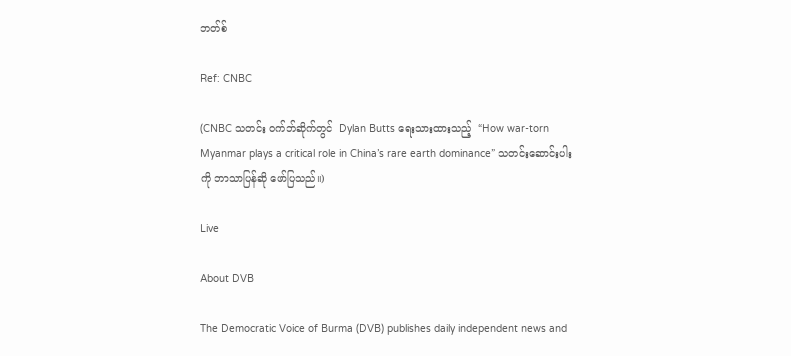ဘတ်စ်

Ref: CNBC

(CNBC သတင်း ဝက်ဘ်ဆိုက်တွင်  Dylan Butts ရေးသားထားသည့်  “How war-torn Myanmar plays a critical role in China’s rare earth dominance” သတင်းဆောင်းပါးကို ဘာသာပြန်ဆို ဖော်ပြသည်။)

Live

About DVB

The Democratic Voice of Burma (DVB) publishes daily independent news and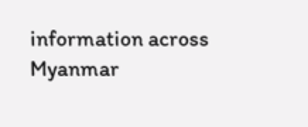information across Myanmar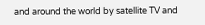and around the world by satellite TV and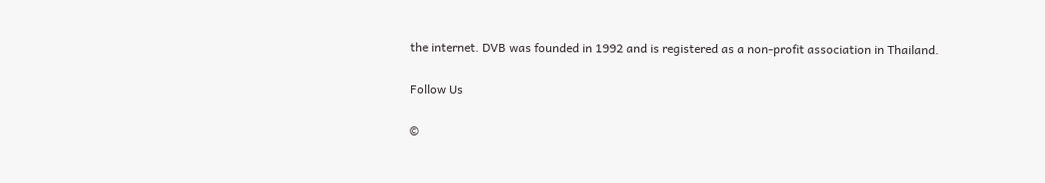the internet. DVB was founded in 1992 and is registered as a non-profit association in Thailand.

Follow Us

©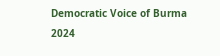Democratic Voice of Burma 2024